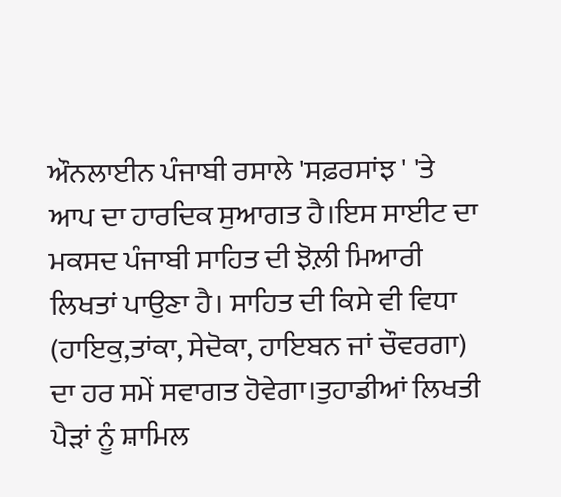ਔਨਲਾਈਨ ਪੰਜਾਬੀ ਰਸਾਲੇ 'ਸਫ਼ਰਸਾਂਝ ' 'ਤੇ ਆਪ ਦਾ ਹਾਰਦਿਕ ਸੁਆਗਤ ਹੈ।ਇਸ ਸਾਈਟ ਦਾ ਮਕਸਦ ਪੰਜਾਬੀ ਸਾਹਿਤ ਦੀ ਝੋਲ਼ੀ ਮਿਆਰੀ ਲਿਖਤਾਂ ਪਾਉਣਾ ਹੈ। ਸਾਹਿਤ ਦੀ ਕਿਸੇ ਵੀ ਵਿਧਾ (ਹਾਇਕੁ,ਤਾਂਕਾ, ਸੇਦੋਕਾ, ਹਾਇਬਨ ਜਾਂ ਚੌਵਰਗਾ) ਦਾ ਹਰ ਸਮੇਂ ਸਵਾਗਤ ਹੋਵੇਗਾ।ਤੁਹਾਡੀਆਂ ਲਿਖਤੀ ਪੈੜਾਂ ਨੂੰ ਸ਼ਾਮਿਲ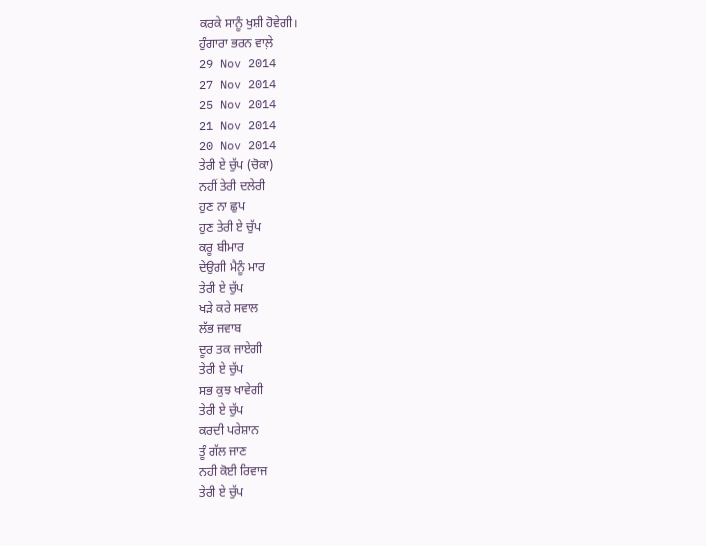ਕਰਕੇ ਸਾਨੂੰ ਖੁਸ਼ੀ ਹੋਵੇਗੀ।
ਹੁੰਗਾਰਾ ਭਰਨ ਵਾਲ਼ੇ
29 Nov 2014
27 Nov 2014
25 Nov 2014
21 Nov 2014
20 Nov 2014
ਤੇਰੀ ਏ ਚੁੱਪ (ਚੋਕਾ)
ਨਹੀਂ ਤੇਰੀ ਦਲੇਰੀ
ਹੁਣ ਨਾ ਛੁਪ
ਹੁਣ ਤੇਰੀ ਏ ਚੁੱਪ
ਕਰੂ ਬੀਮਾਰ
ਦੇਉਗੀ ਮੈਨੂੰ ਮਾਰ
ਤੇਰੀ ਏ ਚੁੱਪ
ਖੜੇ ਕਰੇ ਸਵਾਲ
ਲੱਭ ਜਵਾਬ
ਦੂਰ ਤਕ ਜਾਏਗੀ
ਤੇਰੀ ਏ ਚੁੱਪ
ਸਭ ਕੁਝ ਖਾਵੇਗੀ
ਤੇਰੀ ਏ ਚੁੱਪ
ਕਰਦੀ ਪਰੇਸ਼ਾਨ
ਤੂੰ ਗੱਲ ਜਾਣ
ਨਹੀ ਕੋਈ ਰਿਵਾਜ
ਤੇਰੀ ਏ ਚੁੱਪ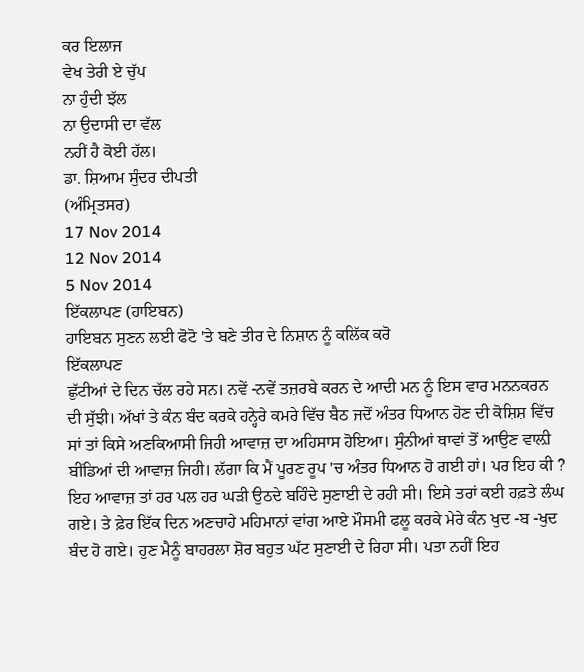ਕਰ ਇਲਾਜ
ਵੇਖ ਤੇਰੀ ਏ ਚੁੱਪ
ਨਾ ਹੁੰਦੀ ਝੱਲ
ਨਾ ਉਦਾਸੀ ਦਾ ਵੱਲ
ਨਹੀਂ ਹੈ ਕੋਈ ਹੱਲ।
ਡਾ. ਸ਼ਿਆਮ ਸੁੰਦਰ ਦੀਪਤੀ
(ਅੰਮ੍ਰਿਤਸਰ)
17 Nov 2014
12 Nov 2014
5 Nov 2014
ਇੱਕਲਾਪਣ (ਹਾਇਬਨ)
ਹਾਇਬਨ ਸੁਣਨ ਲਈ ਫੋਟੋ 'ਤੇ ਬਣੇ ਤੀਰ ਦੇ ਨਿਸ਼ਾਨ ਨੂੰ ਕਲਿੱਕ ਕਰੋ
ਇੱਕਲਾਪਣ
ਛੁੱਟੀਆਂ ਦੇ ਦਿਨ ਚੱਲ ਰਹੇ ਸਨ। ਨਵੇਂ -ਨਵੇਂ ਤਜ਼ਰਬੇ ਕਰਨ ਦੇ ਆਦੀ ਮਨ ਨੂੰ ਇਸ ਵਾਰ ਮਨਨਕਰਨ ਦੀ ਸੁੱਝੀ। ਅੱਖਾਂ ਤੇ ਕੰਨ ਬੰਦ ਕਰਕੇ ਹਨ੍ਹੇਰੇ ਕਮਰੇ ਵਿੱਚ ਬੈਠ ਜਦੋਂ ਅੰਤਰ ਧਿਆਨ ਹੋਣ ਦੀ ਕੋਸ਼ਿਸ਼ ਵਿੱਚ ਸਾਂ ਤਾਂ ਕਿਸੇ ਅਣਕਿਆਸੀ ਜਿਹੀ ਆਵਾਜ਼ ਦਾ ਅਹਿਸਾਸ ਹੋਇਆ। ਸੁੰਨੀਆਂ ਥਾਵਾਂ ਤੋਂ ਆਉਣ ਵਾਲ਼ੀ ਬੀਂਡਿਆਂ ਦੀ ਆਵਾਜ਼ ਜਿਹੀ। ਲੱਗਾ ਕਿ ਮੈਂ ਪੂਰਣ ਰੂਪ 'ਚ ਅੰਤਰ ਧਿਆਨ ਹੋ ਗਈ ਹਾਂ। ਪਰ ਇਹ ਕੀ ? ਇਹ ਆਵਾਜ਼ ਤਾਂ ਹਰ ਪਲ ਹਰ ਘੜੀ ਉਠਦੇ ਬਹਿੰਦੇ ਸੁਣਾਈ ਦੇ ਰਹੀ ਸੀ। ਇਸੇ ਤਰਾਂ ਕਈ ਹਫ਼ਤੇ ਲੰਘ ਗਏ। ਤੇ ਫ਼ੇਰ ਇੱਕ ਦਿਨ ਅਣਚਾਹੇ ਮਹਿਮਾਨਾਂ ਵਾਂਗ ਆਏ ਮੌਸਮੀ ਫਲੂ ਕਰਕੇ ਮੇਰੇ ਕੰਨ ਖੁਦ -ਬ -ਖੁਦ ਬੰਦ ਹੋ ਗਏ। ਹੁਣ ਮੈਨੂੰ ਬਾਹਰਲਾ ਸ਼ੋਰ ਬਹੁਤ ਘੱਟ ਸੁਣਾਈ ਦੇ ਰਿਹਾ ਸੀ। ਪਤਾ ਨਹੀਂ ਇਹ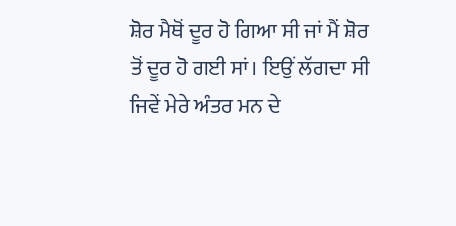ਸ਼ੋਰ ਮੈਥੋਂ ਦੂਰ ਹੋ ਗਿਆ ਸੀ ਜਾਂ ਮੈਂ ਸ਼ੋਰ ਤੋਂ ਦੂਰ ਹੋ ਗਈ ਸਾਂ। ਇਉਂ ਲੱਗਦਾ ਸੀ ਜਿਵੇਂ ਮੇਰੇ ਅੰਤਰ ਮਨ ਦੇ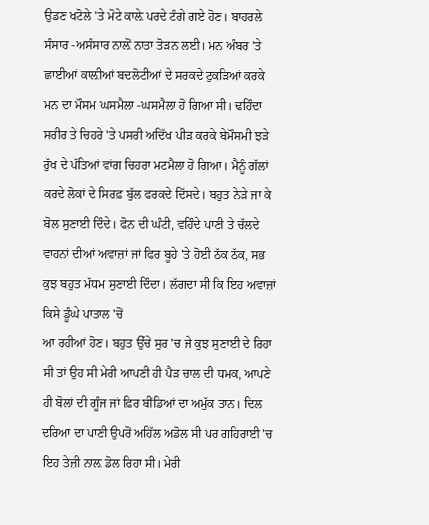ਉਡਣ ਖਟੋਲੇ 'ਤੇ ਮੋਟੇ ਕਾਲ਼ੇ ਪਰਦੇ ਟੰਗੇ ਗਏ ਹੋਣ। ਬਾਹਰਲੇ ਸੰਸਾਰ -ਅਸੰਸਾਰ ਨਾਲ਼ੋਂ ਨਾਤਾ ਤੋੜਨ ਲਈ। ਮਨ ਅੰਬਰ 'ਤੇ ਛਾਈਆਂ ਕਾਲ਼ੀਆਂ ਬਦਲੋਟੀਆਂ ਦੇ ਸਰਕਦੇ ਟੁਕੜਿਆਂ ਕਰਕੇ ਮਨ ਦਾ ਮੌਸਮ ਘਸਮੈਲਾ -ਘਸਮੈਲਾ ਹੋ ਗਿਆ ਸੀ। ਢਹਿੰਦਾ ਸਰੀਰ ਤੇ ਚਿਹਰੇ 'ਤੇ ਪਸਰੀ ਅਦਿੱਖ ਪੀੜ ਕਰਕੇ ਬੇਮੌਸਮੀ ਝੜੇ ਰੁੱਖ ਦੇ ਪੱਤਿਆਂ ਵਾਂਗ ਚਿਹਰਾ ਮਟਮੈਲਾ ਹੋ ਗਿਆ। ਮੈਨੂੰ ਗੱਲਾਂ ਕਰਦੇ ਲੋਕਾਂ ਦੇ ਸਿਰਫ਼ ਬੁੱਲ ਫਰਕਦੇ ਦਿੱਸਦੇ। ਬਹੁਤ ਨੇੜੇ ਜਾ ਕੇ ਬੋਲ ਸੁਣਾਈ ਦਿੰਦੇ। ਫੋਨ ਦੀ ਘੰਟੀ, ਵਹਿੰਦੇ ਪਾਣੀ ਤੇ ਚੱਲਦੇ ਵਾਹਨਾਂ ਦੀਆਂ ਅਵਾਜ਼ਾਂ ਜਾਂ ਫਿਰ ਬੂਹੇ 'ਤੇ ਹੋਈ ਠੱਕ ਠੱਕ, ਸਭ ਕੁਝ ਬਹੁਤ ਮੱਧਮ ਸੁਣਾਈ ਦਿੰਦਾ। ਲੱਗਦਾ ਸੀ ਕਿ ਇਹ ਅਵਾਜ਼ਾਂ ਕਿਸੇ ਡੂੰਘੇ ਪਾਤਾਲ 'ਚੋਂ
ਆ ਰਹੀਆਂ ਹੋਣ। ਬਹੁਤ ਉੱਚੇ ਸੁਰ 'ਚ ਜੇ ਕੁਝ ਸੁਣਾਈ ਦੇ ਰਿਹਾ ਸੀ ਤਾਂ ਉਹ ਸੀ ਮੇਰੀ ਆਪਣੀ ਹੀ ਪੈੜ ਚਾਲ ਦੀ ਧਮਕ, ਆਪਣੇ ਹੀ ਬੋਲਾਂ ਦੀ ਗੂੰਜ ਜਾਂ ਫ਼ਿਰ ਬੀਂਡਿਆਂ ਦਾ ਅਮੁੱਕ ਤਾਨ। ਦਿਲ ਦਰਿਆ ਦਾ ਪਾਣੀ ਉਪਰੋਂ ਅਹਿੱਲ ਅਡੋਲ ਸੀ ਪਰ ਗਹਿਰਾਈ 'ਚ ਇਹ ਤੇਜ਼ੀ ਨਾਲ਼ ਡੋਲ ਰਿਹਾ ਸੀ। ਮੇਰੀ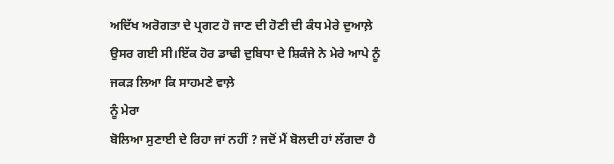ਅਦਿੱਖ ਅਰੋਗਤਾ ਦੇ ਪ੍ਰਗਟ ਹੋ ਜਾਣ ਦੀ ਹੋਣੀ ਦੀ ਕੰਧ ਮੇਰੇ ਦੁਆਲ਼ੇ ਉਸਰ ਗਈ ਸੀ।ਇੱਕ ਹੋਰ ਡਾਢੀ ਦੁਬਿਧਾ ਦੇ ਸ਼ਿਕੰਜੇ ਨੇ ਮੇਰੇ ਆਪੇ ਨੂੰ ਜਕੜ ਲਿਆ ਕਿ ਸਾਹਮਣੇ ਵਾਲ਼ੇ
ਨੂੰ ਮੇਰਾ
ਬੋਲਿਆ ਸੁਣਾਈ ਦੇ ਰਿਹਾ ਜਾਂ ਨਹੀਂ ? ਜਦੋਂ ਮੈਂ ਬੋਲਦੀ ਹਾਂ ਲੱਗਦਾ ਹੈ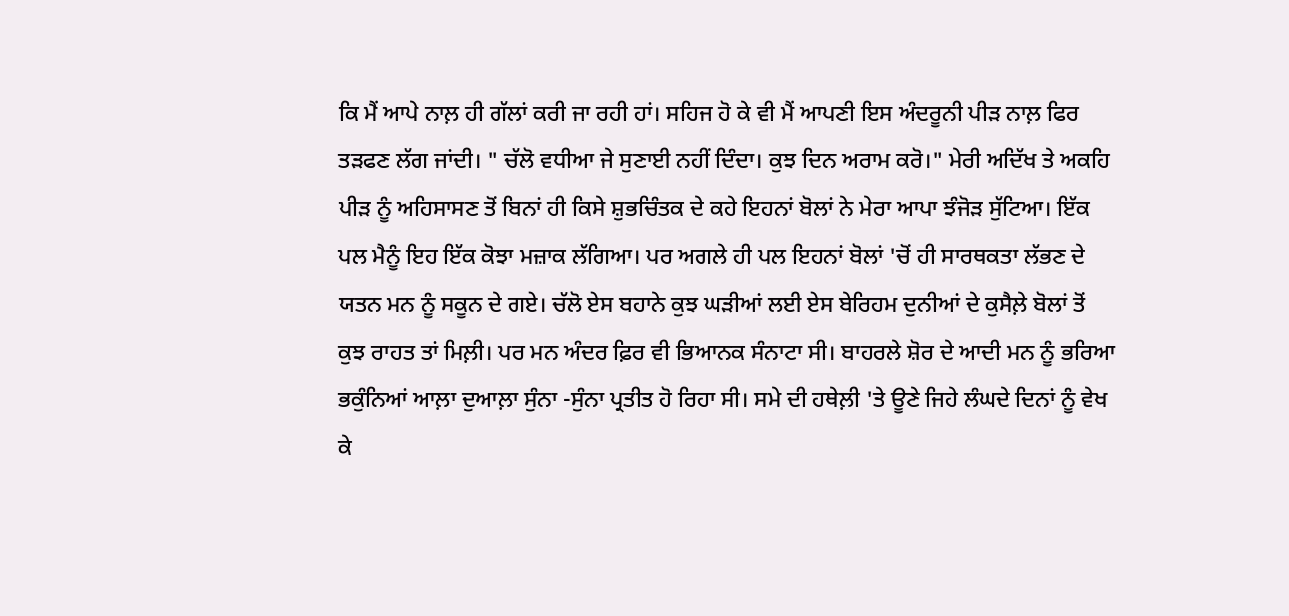ਕਿ ਮੈਂ ਆਪੇ ਨਾਲ਼ ਹੀ ਗੱਲਾਂ ਕਰੀ ਜਾ ਰਹੀ ਹਾਂ। ਸਹਿਜ ਹੋ ਕੇ ਵੀ ਮੈਂ ਆਪਣੀ ਇਸ ਅੰਦਰੂਨੀ ਪੀੜ ਨਾਲ਼ ਫਿਰ ਤੜਫਣ ਲੱਗ ਜਾਂਦੀ। " ਚੱਲੋ ਵਧੀਆ ਜੇ ਸੁਣਾਈ ਨਹੀਂ ਦਿੰਦਾ। ਕੁਝ ਦਿਨ ਅਰਾਮ ਕਰੋ।" ਮੇਰੀ ਅਦਿੱਖ ਤੇ ਅਕਹਿ ਪੀੜ ਨੂੰ ਅਹਿਸਾਸਣ ਤੋਂ ਬਿਨਾਂ ਹੀ ਕਿਸੇ ਸ਼ੁਭਚਿੰਤਕ ਦੇ ਕਹੇ ਇਹਨਾਂ ਬੋਲਾਂ ਨੇ ਮੇਰਾ ਆਪਾ ਝੰਜੋੜ ਸੁੱਟਿਆ। ਇੱਕ ਪਲ ਮੈਨੂੰ ਇਹ ਇੱਕ ਕੋਝਾ ਮਜ਼ਾਕ ਲੱਗਿਆ। ਪਰ ਅਗਲੇ ਹੀ ਪਲ ਇਹਨਾਂ ਬੋਲਾਂ 'ਚੋਂ ਹੀ ਸਾਰਥਕਤਾ ਲੱਭਣ ਦੇ ਯਤਨ ਮਨ ਨੂੰ ਸਕੂਨ ਦੇ ਗਏ। ਚੱਲੋ ਏਸ ਬਹਾਨੇ ਕੁਝ ਘੜੀਆਂ ਲਈ ਏਸ ਬੇਰਿਹਮ ਦੁਨੀਆਂ ਦੇ ਕੁਸੈਲ਼ੇ ਬੋਲਾਂ ਤੋਂ ਕੁਝ ਰਾਹਤ ਤਾਂ ਮਿਲ਼ੀ। ਪਰ ਮਨ ਅੰਦਰ ਫ਼ਿਰ ਵੀ ਭਿਆਨਕ ਸੰਨਾਟਾ ਸੀ। ਬਾਹਰਲੇ ਸ਼ੋਰ ਦੇ ਆਦੀ ਮਨ ਨੂੰ ਭਰਿਆ ਭਕੁੰਨਿਆਂ ਆਲ਼ਾ ਦੁਆਲ਼ਾ ਸੁੰਨਾ -ਸੁੰਨਾ ਪ੍ਰਤੀਤ ਹੋ ਰਿਹਾ ਸੀ। ਸਮੇ ਦੀ ਹਥੇਲ਼ੀ 'ਤੇ ਊਣੇ ਜਿਹੇ ਲੰਘਦੇ ਦਿਨਾਂ ਨੂੰ ਵੇਖ ਕੇ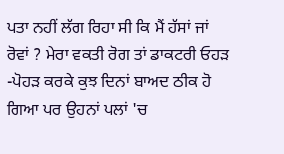ਪਤਾ ਨਹੀਂ ਲੱਗ ਰਿਹਾ ਸੀ ਕਿ ਮੈਂ ਹੱਸਾਂ ਜਾਂ ਰੋਵਾਂ ? ਮੇਰਾ ਵਕਤੀ ਰੋਗ ਤਾਂ ਡਾਕਟਰੀ ਓਹੜ -ਪੋਹੜ ਕਰਕੇ ਕੁਝ ਦਿਨਾਂ ਬਾਅਦ ਠੀਕ ਹੋ ਗਿਆ ਪਰ ਉਹਨਾਂ ਪਲਾਂ 'ਚ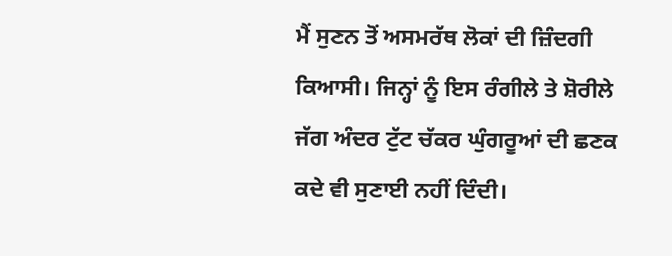ਮੈਂ ਸੁਣਨ ਤੋਂ ਅਸਮਰੱਥ ਲੋਕਾਂ ਦੀ ਜ਼ਿੰਦਗੀ ਕਿਆਸੀ। ਜਿਨ੍ਹਾਂ ਨੂੰ ਇਸ ਰੰਗੀਲੇ ਤੇ ਸ਼ੋਰੀਲੇ ਜੱਗ ਅੰਦਰ ਟੁੱਟ ਚੱਕਰ ਘੁੰਗਰੂਆਂ ਦੀ ਛਣਕ ਕਦੇ ਵੀ ਸੁਣਾਈ ਨਹੀਂ ਦਿੰਦੀ।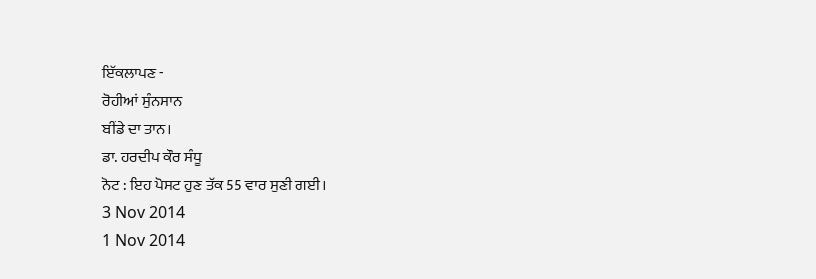ਇੱਕਲਾਪਣ -
ਰੋਹੀਆਂ ਸੁੰਨਸਾਨ
ਬੀਂਡੇ ਦਾ ਤਾਨ।
ਡਾ. ਹਰਦੀਪ ਕੌਰ ਸੰਧੂ
ਨੋਟ : ਇਹ ਪੋਸਟ ਹੁਣ ਤੱਕ 55 ਵਾਰ ਸੁਣੀ ਗਈ।
3 Nov 2014
1 Nov 2014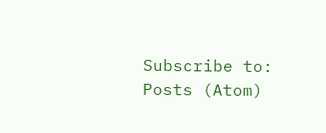Subscribe to:
Posts (Atom)